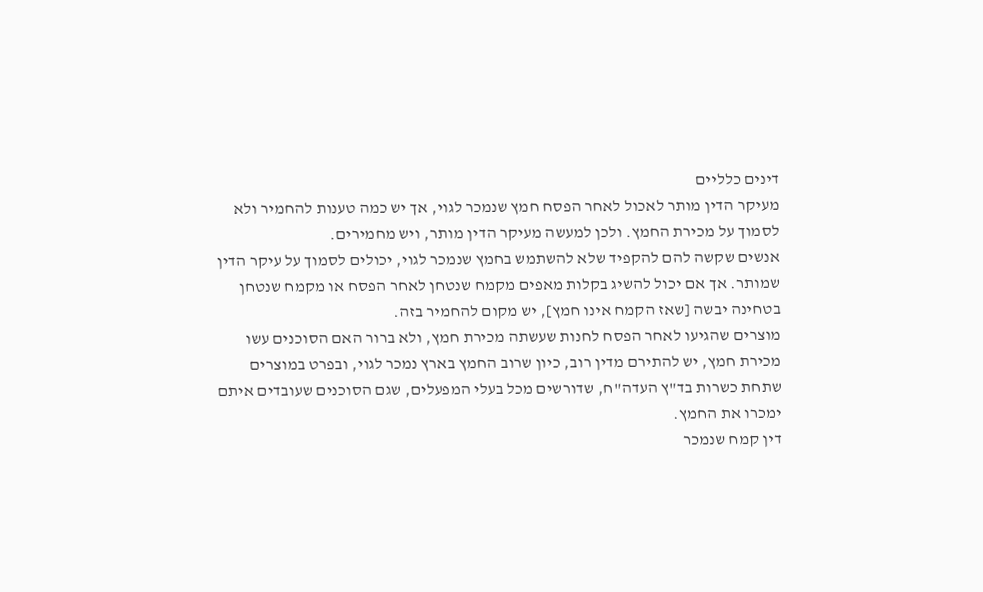דינים כלליים
מעיקר הדין מותר לאכול לאחר הפסח חמץ שנמכר לגוי, אך יש כמה טענות להחמיר ולא לסמוך על מכירת החמץ. ולכן למעשה מעיקר הדין מותר, ויש מחמירים.
אנשים שקשה להם להקפיד שלא להשתמש בחמץ שנמכר לגוי, יכולים לסמוך על עיקר הדין שמותר. אך אם יכול להשיג בקלות מאפים מקמח שנטחן לאחר הפסח או מקמח שנטחן בטחינה יבשה [שאז הקמח אינו חמץ], יש מקום להחמיר בזה.
מוצרים שהגיעו לאחר הפסח לחנות שעשתה מכירת חמץ, ולא ברור האם הסוכנים עשו מכירת חמץ, יש להתירם מדין רוב, כיון שרוב החמץ בארץ נמכר לגוי, ובפרט במוצרים שתחת כשרות בד"ץ העדה"ח, שדורשים מכל בעלי המפעלים, שגם הסוכנים שעובדים איתם ימכרו את החמץ.
דין קמח שנמכר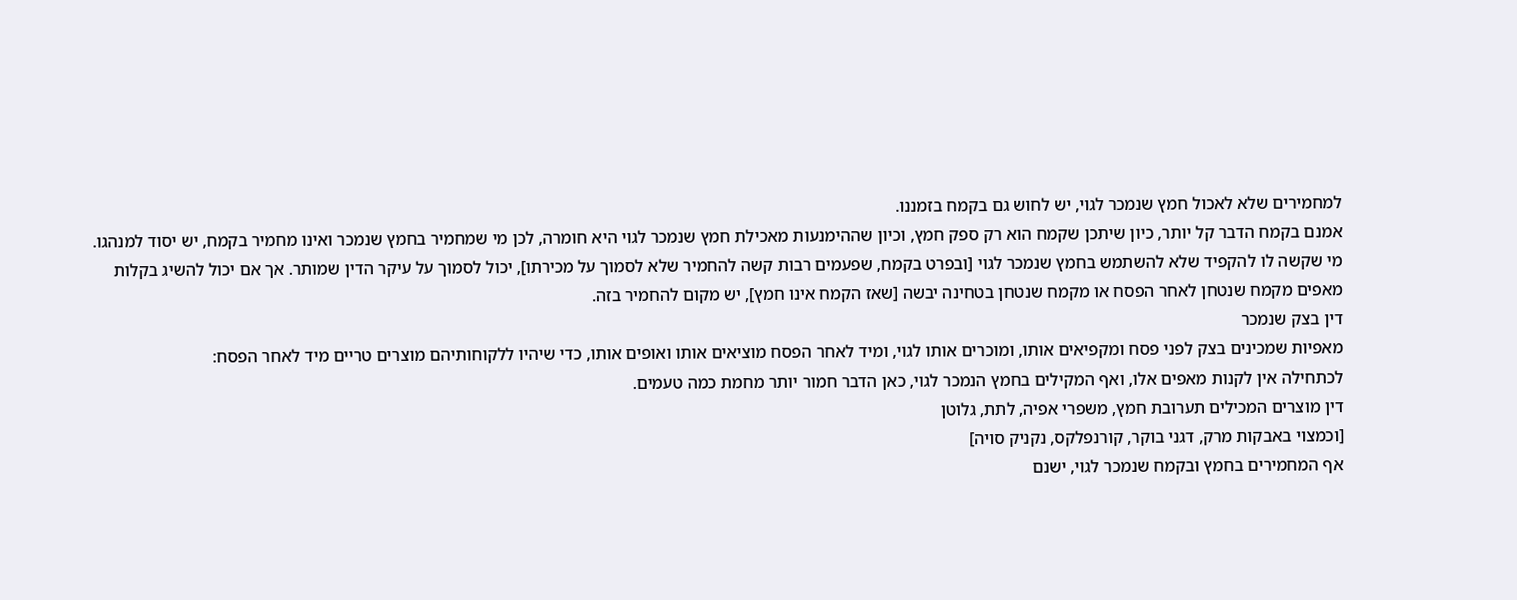למחמירים שלא לאכול חמץ שנמכר לגוי, יש לחוש גם בקמח בזמננו.
אמנם בקמח הדבר קל יותר, כיון שיתכן שקמח הוא רק ספק חמץ, וכיון שההימנעות מאכילת חמץ שנמכר לגוי היא חומרה, לכן מי שמחמיר בחמץ שנמכר ואינו מחמיר בקמח, יש יסוד למנהגו.
מי שקשה לו להקפיד שלא להשתמש בחמץ שנמכר לגוי [ובפרט בקמח, שפעמים רבות קשה להחמיר שלא לסמוך על מכירתו], יכול לסמוך על עיקר הדין שמותר. אך אם יכול להשיג בקלות מאפים מקמח שנטחן לאחר הפסח או מקמח שנטחן בטחינה יבשה [שאז הקמח אינו חמץ], יש מקום להחמיר בזה.
דין בצק שנמכר
מאפיות שמכינים בצק לפני פסח ומקפיאים אותו, ומוכרים אותו לגוי, ומיד לאחר הפסח מוציאים אותו ואופים אותו, כדי שיהיו ללקוחותיהם מוצרים טריים מיד לאחר הפסח:
לכתחילה אין לקנות מאפים אלו, ואף המקילים בחמץ הנמכר לגוי, כאן הדבר חמור יותר מחמת כמה טעמים.
דין מוצרים המכילים תערובת חמץ, משפרי אפיה, לתת, גלוטן
[וכמצוי באבקות מרק, דגני בוקר, קורנפלקס, נקניק סויה]
אף המחמירים בחמץ ובקמח שנמכר לגוי, ישנם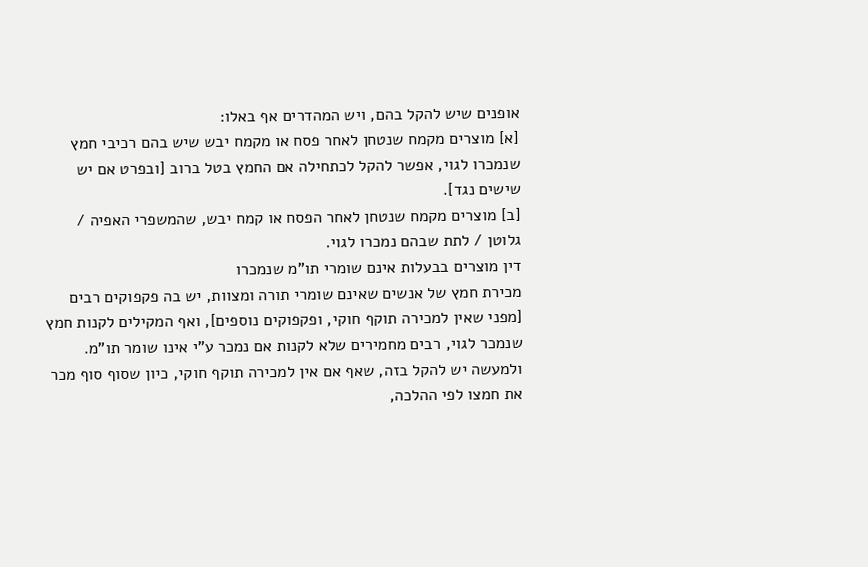אופנים שיש להקל בהם, ויש המהדרים אף באלו:
[א] מוצרים מקמח שנטחן לאחר פסח או מקמח יבש שיש בהם רכיבי חמץ שנמכרו לגוי, אפשר להקל לכתחילה אם החמץ בטל ברוב [ובפרט אם יש שישים נגד].
[ב] מוצרים מקמח שנטחן לאחר הפסח או קמח יבש, שהמשפרי האפיה / גלוטן / לתת שבהם נמכרו לגוי.
דין מוצרים בבעלות אינם שומרי תו"מ שנמכרו
מכירת חמץ של אנשים שאינם שומרי תורה ומצוות, יש בה פקפוקים רבים [מפני שאין למכירה תוקף חוקי, ופקפוקים נוספים], ואף המקילים לקנות חמץ שנמכר לגוי, רבים מחמירים שלא לקנות אם נמכר ע"י אינו שומר תו"מ.
ולמעשה יש להקל בזה, שאף אם אין למכירה תוקף חוקי, כיון שסוף סוף מכר את חמצו לפי ההלכה,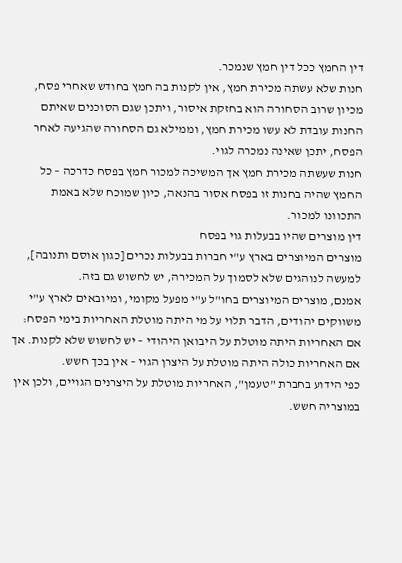דין החמץ ככל דין חמץ שנמכר.
חנות שלא עשתה מכירת חמץ, אין לקנות בה חמץ בחודש שאחרי פסח, מכיון שרוב הסחורה הוא בחזקת איסור, ויתכן שגם הסוכנים שאיתם החנות עובדת לא עשו מכירת חמץ, וממילא גם הסחורה שהגיעה לאחר הפסח, יתכן שאינה נמכרה לגוי.
חנות שעשתה מכירת חמץ אך המשיכה למכור חמץ בפסח כדרכה – כל החמץ שהיה בחנות זו בפסח אסור בהנאה, כיון שמוכח שלא באמת התכוונו למכור.
דין מוצרים שהיו בבעלות גוי בפסח
מוצרים המיוצרים בארץ ע"י חברות בבעלות נכרים [כגון אוסם ותנובה], למעשה לנוהגים שלא לסמוך על המכירה, יש לחשוש גם בזה.
אמנם, מוצרים המיוצרים בחו"ל ע"י מפעל מקומי, ומיובאים לארץ ע"י משווקים יהודים, הדבר תלוי על מי היתה מוטלת האחריות בימי הפסח: אם האחריות היתה מוטלת על היבואן היהודי – יש לחשוש שלא לקנות. אך אם האחריות כולה היתה מוטלת על היצרן הגוי – אין בכך חשש.
כפי הידוע בחברת "טעמן", האחריות מוטלת על היצרנים הגויים, ולכן אין במוצריה חשש.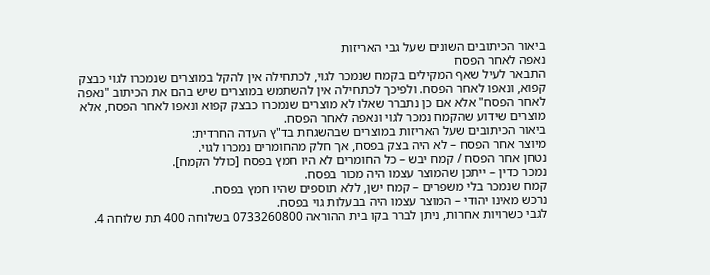ביאור הכיתובים השונים שעל גבי האריזות
נאפה לאחר הפסח
התבאר לעיל שאף המקילים בקמח שנמכר לגוי, לכתחילה אין להקל במוצרים שנמכרו לגוי כבצק קפוא, ונאפו לאחר הפסח. ולפיכך לכתחילה אין להשתמש במוצרים שיש בהם את הכיתוב "נאפה לאחר הפסח" אלא אם כן נתברר שאלו לא מוצרים שנמכרו כבצק קפוא ונאפו לאחר הפסח, אלא מוצרים שידוע שהקמח נמכר לגוי ונאפה לאחר הפסח.
ביאור הכיתובים שעל האריזות במוצרים שבהשגחת בד"ץ העדה החרדית:
מיוצר אחר הפסח – לא היה בצק בפסח, אך חלק מהחומרים נמכרו לגוי.
נטחן אחר הפסח / קמח יבש – כל החומרים לא היו חמץ בפסח [כולל הקמח].
נמכר כדין – ייתכן שהמוצר עצמו היה מכור בפסח.
קמח שנמכר בלי משפרים – קמח ישן, ללא תוספים שהיו חמץ בפסח.
נרכש מאינו יהודי – המוצר עצמו היה בבעלות גוי בפסח.
לגבי כשרויות אחרות, ניתן לברר בקו בית ההוראה 0733260800 בשלוחה 400 תת שלוחה 4.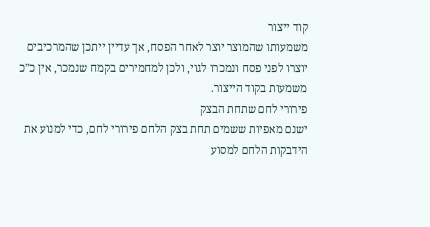קוד ייצור
משמעותו שהמוצר יוצר לאחר הפסח, אך עדיין ייתכן שהמרכיבים יוצרו לפני פסח ונמכרו לגוי, ולכן למחמירים בקמח שנמכר, אין כ"כ משמעות בקוד הייצור.
פירורי לחם שתחת הבצק
ישנם מאפיות ששמים תחת בצק הלחם פירורי לחם, כדי למנוע את הידבקות הלחם למסוע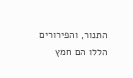התנור, והפירורים הללו הם חמץ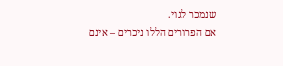שנמכר לגוי.
אם הפרורים הללו ניכרים – אינם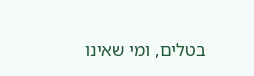בטלים, ומי שאינו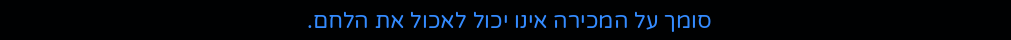סומך על המכירה אינו יכול לאכול את הלחם.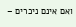ואם אינם ניכרים –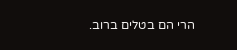הרי הם בטלים ברוב.